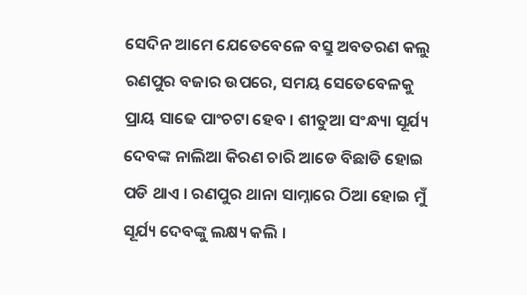ସେଦିନ ଆମେ ଯେତେବେଳେ ବସ୍ରୁ ଅବତରଣ କଲୁ ରଣପୁର ବଜାର ଉପରେ, ସମୟ ସେତେବେଳକୁ ପ୍ରାୟ ସାଢେ ପାଂଚଟା ହେବ । ଶୀତୁଆ ସଂନ୍ଧ୍ୟା ସୂର୍ଯ୍ୟ ଦେବଙ୍କ ନାଲିଆ କିରଣ ଚାରି ଆଡେ ବିଛାଡି ହୋଇ ପଡି ଥାଏ । ରଣପୁର ଥାନା ସାମ୍ନାରେ ଠିଆ ହୋଇ ମୁଁ ସୂର୍ଯ୍ୟ ଦେବଙ୍କୁ ଲକ୍ଷ୍ୟ କଲି ।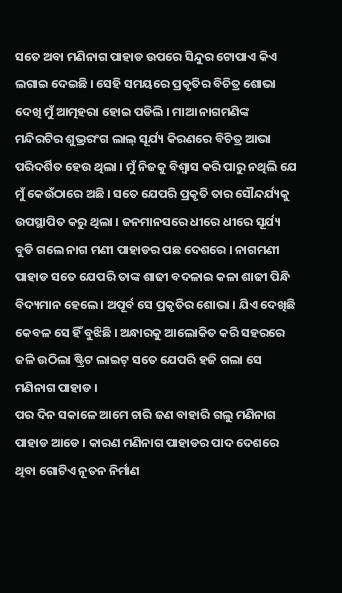ସତେ ଅବା ମଣିନାଗ ପାହାଡ ଉପରେ ସିନ୍ଦୁର ଟୋପାଏ କିଏ ଲଗାଇ ଦେଇଛି । ସେହି ସମୟରେ ପ୍ରକୃତିର ବିଚିତ୍ର ଶୋଭା ଦେଖି ମୁଁ ଆତ୍ମହରା ହୋଇ ପଡିଲି । ମାଆ ନାଗମଣିଙ୍କ ମନ୍ଦିରଟିର ଶୁଭ୍ରରଂଗ ଲାଲ୍ ସୂର୍ଯ୍ୟ କିରଣରେ ବିଚିତ୍ର ଆଭା ପରିଦର୍ଶିତ ହେଉ ଥିଲା । ମୁଁ ନିଜକୁ ବିଶ୍ୱାସ କରି ପାରୁ ନଥିଲି ଯେ ମୁଁ କେଉଁଠାରେ ଅଛି । ସତେ ଯେପରି ପ୍ରକୃତି ତାର ସୌନ୍ଦର୍ଯ୍ୟକୁ ଉପସ୍ଥାପିତ କରୁ ଥିଲା । ଜନମାନସରେ ଧୀରେ ଧୀରେ ସୂର୍ଯ୍ୟ ବୁଡି ଗଲେ ନାଗ ମଣୀ ପାହାଡର ପଛ ଦେଶରେ । ନାଗମଣୀ ପାହାଡ ସତେ ଯେପରି ତାଙ୍କ ଶାଢୀ ବଦଳାଇ କଳା ଶାଢୀ ପିନ୍ଧି ବିଦ୍ୟମାନ ହେଲେ । ଅପୂର୍ବ ସେ ପ୍ରକୃତିର ଶୋଭା । ଯିଏ ଦେଖିଛି କେବଳ ସେ ହିଁ ବୁଝିଛି । ଅନ୍ଧାରକୁ ଆଲୋକିତ କରି ସହରରେ ଜଳି ଉଠିଲା ଷ୍ଟ୍ରିଟ ଲାଇଟ୍ ସତେ ଯେପରି ହଜି ଗଲା ସେ ମଣିନାଗ ପାହାଡ ।
ପର ଦିନ ସକାଳେ ଆମେ ଚାରି ଜଣ ବାହାରି ଗଲୁ ମଣିନାଗ ପାହାଡ ଆଡେ । କାରଣ ମଣିନାଗ ପାହାଡର ପାଦ ଦେଶରେ ଥିବା ଗୋଟିଏ ନୂତନ ନିର୍ମାଣ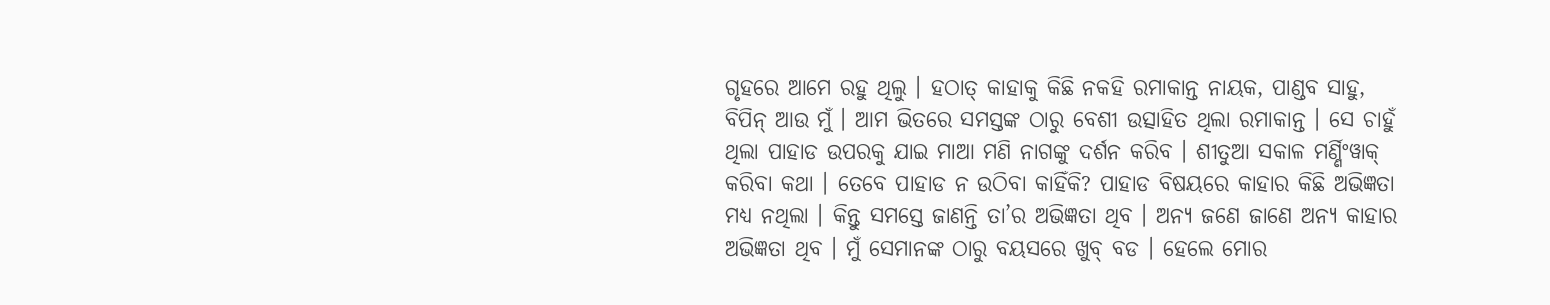ଗୃହରେ ଆମେ ରହୁ ଥିଲୁ । ହଠାତ୍ କାହାକୁ କିଛି ନକହି ରମାକାନ୍ତ ନାୟକ, ପାଣ୍ଡବ ସାହୁ, ବିପିନ୍ ଆଉ ମୁଁ । ଆମ ଭିତରେ ସମସ୍ତଙ୍କ ଠାରୁ ବେଶୀ ଉତ୍ସାହିତ ଥିଲା ରମାକାନ୍ତ । ସେ ଚାହୁଁ ଥିଲା ପାହାଡ ଉପରକୁ ଯାଇ ମାଆ ମଣି ନାଗଙ୍କୁ ଦର୍ଶନ କରିବ । ଶୀତୁଆ ସକାଳ ମର୍ଣ୍ଣିଂୱାକ୍ କରିବା କଥା । ତେବେ ପାହାଡ ନ ଉଠିବା କାହିଁକି? ପାହାଡ ବିଷୟରେ କାହାର କିଛି ଅଭିଜ୍ଞତା ମଧ୍ୟ ନଥିଲା । କିନ୍ତୁ ସମସ୍ତେ ଜାଣନ୍ତି ତା’ର ଅଭିଜ୍ଞତା ଥିବ । ଅନ୍ୟ ଜଣେ ଜାଣେ ଅନ୍ୟ କାହାର ଅଭିଜ୍ଞତା ଥିବ । ମୁଁ ସେମାନଙ୍କ ଠାରୁ ବୟସରେ ଖୁବ୍ ବଡ । ହେଲେ ମୋର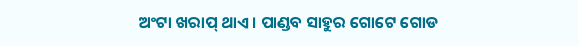ଅଂଟା ଖରାପ୍ ଥାଏ । ପାଣ୍ଡବ ସାହୁର ଗୋଟେ ଗୋଡ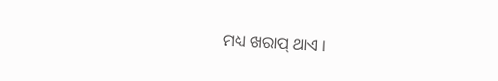ମଧ୍ୟ ଖରାପ୍ ଥାଏ ।